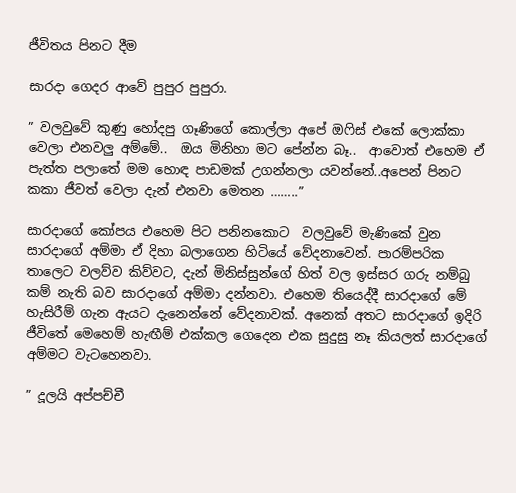ජීවිතය පිනට දීම

සාරදා ගෙදර ආවේ පුපුර පුපුරා.

” වලවුවේ කුණු හෝදපු ගෑණිගේ කොල්ලා අපේ ඔෆිස් එකේ ලොක්කා වෙලා එනවලු අම්මේ..  ඔය මිනිහා මට පේන්න බෑ..  ආවොත් එහෙම ඒ පැත්ත පලාතේ මම හොඳ පාඩමක් උගන්නලා යවන්නේ..අපෙන් පිනට කකා ජීවත් වෙලා දැන් එනවා මෙතන ……..”

සාරදාගේ කෝපය එහෙම පිට පනිනකොට  වලවුවේ මැණිකේ වුන සාරදාගේ අම්මා ඒ දිහා බලාගෙන හිටියේ වේදනාවෙන්. පාරම්පරික තාලෙට වලව්ව කිව්වට, දැන් මිනිස්සුන්ගේ හිත් වල ඉස්සර ගරු නම්බු කම් නැති බව සාරදාගේ අම්මා දන්නවා. එහෙම තියෙද්දී සාරදාගේ මේ හැසිරීම් ගැන ඇයට දැනෙන්නේ වේදනාවක්. අනෙක් අතට සාරදාගේ ඉදිරි ජීවිතේ මෙහෙම් හැඟීම් එක්කල ගෙදෙන එක සුදුසු නෑ කියලත් සාරදාගේ අම්මට වැටහෙනවා.

” දූලයි අප්පච්චී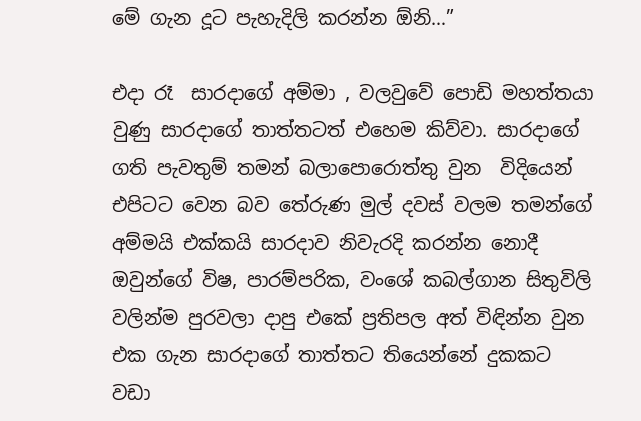මේ ගැන දූට පැහැදිලි කරන්න ඕනි…”

එදා රෑ  සාරදාගේ අම්මා , වලවුවේ පොඩි මහත්තයා වුණු සාරදාගේ තාත්තටත් එහෙම කිව්වා. සාරදාගේ ගති පැවතුම් තමන් බලාපොරොත්තු වුන  විදියෙන් එපිටට වෙන බව තේරුණ මුල් දවස් වලම තමන්ගේ අම්මයි එක්කයි සාරදාව නිවැරදි කරන්න නොදී ඔවුන්ගේ විෂ, පාරම්පරික, වංශේ කබල්ගාන සිතුවිලි වලින්ම පුරවලා දාපු එකේ ප්‍රතිපල අත් විඳින්න වුන එක ගැන සාරදාගේ තාත්තට තියෙන්නේ දුකකට වඩා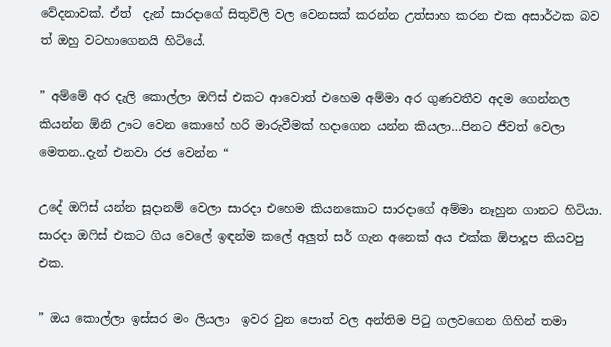වේදනාවක්. ඒත්  දැන් සාරදාගේ සිතුවිලි වල වෙනසක් කරන්න උත්සාහ කරන එක අසාර්ථක බව ත් ඔහු වටහාගෙනයි හිටියේ.

” අම්මේ අර දැලි කොල්ලා ඔෆිස් එකට ආවොත් එහෙම අම්මා අර ගුණවතීව අදම ගෙන්නල කියන්න ඕනි ඌට වෙන කොහේ හරි මාරුවීමක් හදාගෙන යන්න කියලා…පිනට ජීවත් වෙලා මෙතන..දැන් එනවා රජ වෙන්න “

උදේ ඔෆිස් යන්න සූදානම් වෙලා සාරදා එහෙම කියනකොට සාරදාගේ අම්මා නෑහුන ගානට හිටියා. සාරදා ඔෆිස් එකට ගිය වෙලේ ඉඳන්ම කලේ අලුත් සර් ගැන අනෙක් අය එක්ක ඕපාදූප කියවපු එක.

” ඔය කොල්ලා ඉස්සර මං ලියලා  ඉවර වුන පොත් වල අන්තිම පිටු ගලවගෙන ගිහින් තමා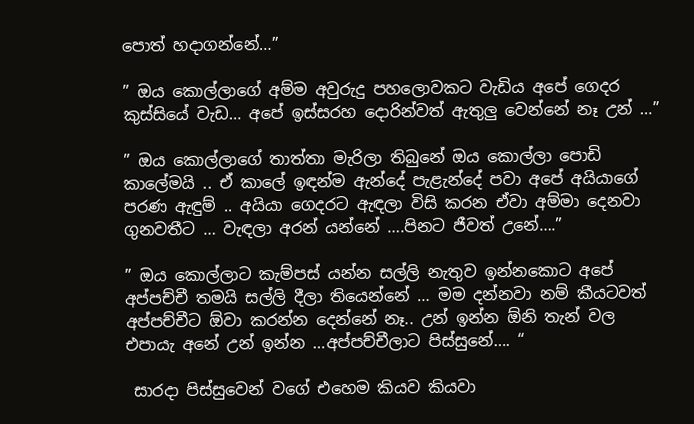පොත් හදාගන්නේ…”

” ඔය කොල්ලාගේ අම්ම අවුරුදු පහලොවකට වැඩිය අපේ ගෙදර කුස්සියේ වැඩ… අපේ ඉස්සරහ දොරින්වත් ඇතුලු වෙන්නේ නෑ උන් …”

” ඔය කොල්ලාගේ තාත්තා මැරිලා තිබුනේ ඔය කොල්ලා පොඩි කාලේමයි .. ඒ කාලේ ඉඳන්ම ඇන්දේ පැළැන්දේ පවා අපේ අයියාගේ පරණ ඇඳුම් .. අයියා ගෙදරට ඇඳලා විසි කරන ඒවා අම්මා දෙනවා ගුනවතීට … වැඳලා අරන් යන්නේ ….පිනට ජීවත් උනේ….”

” ඔය කොල්ලාට කැම්පස් යන්න සල්ලි නැතුව ඉන්නකොට අපේ අප්පච්චී තමයි සල්ලි දීලා තියෙන්නේ … මම දන්නවා නම් කීයටවත් අප්පච්චීට ඕවා කරන්න දෙන්නේ නෑ.. උන් ඉන්න ඕනි තැන් වල එපායැ අනේ උන් ඉන්න …අප්පච්චීලාට පිස්සුනේ…. “

 සාරදා පිස්සුවෙන් වගේ එහෙම කියව කියවා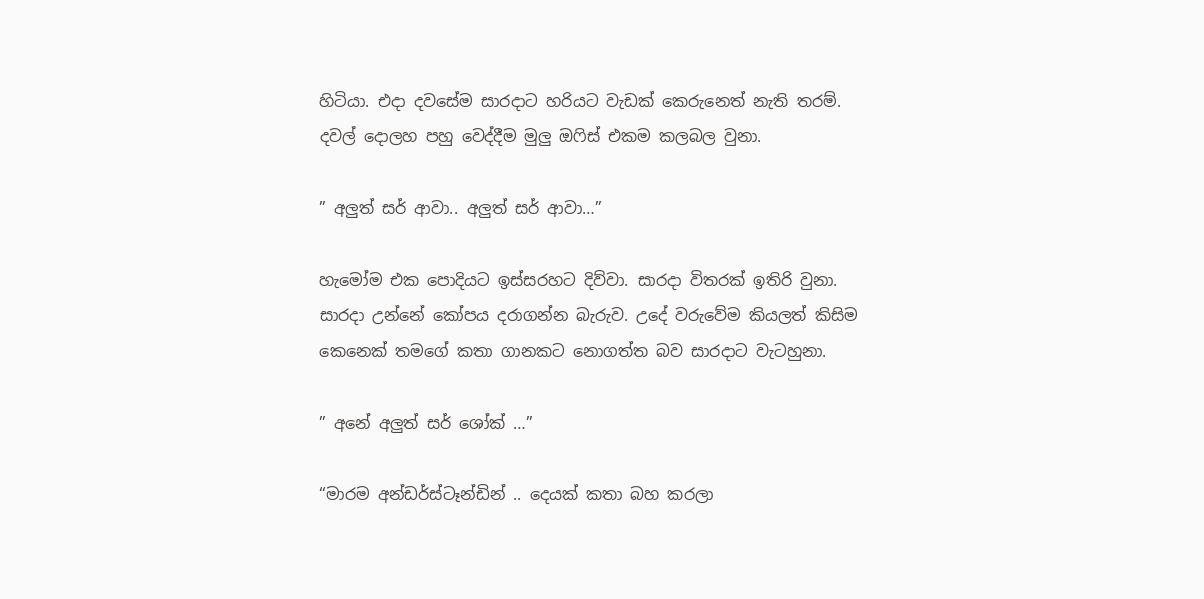හිටියා. එදා දවසේම සාරදාට හරියට වැඩක් කෙරුනෙත් නැති තරම්. දවල් දොලහ පහු වෙද්දීම මුලු ඔෆිස් එකම කලබල වුනා.

” අලුත් සර් ආවා.. අලුත් සර් ආවා…”

හැමෝම එක පොදියට ඉස්සරහට දිව්වා. සාරදා විතරක් ඉතිරි වුනා. සාරදා උන්නේ කෝපය දරාගන්න බැරුව. උදේ වරුවේම කියලත් කිසිම කෙනෙක් තමගේ කතා ගානකට නොගත්ත බව සාරදාට වැටහුනා.

” අනේ අලුත් සර් ශෝක් …”

“මාරම අන්ඩර්ස්ටෑන්ඩින් .. දෙයක් කතා බහ කරලා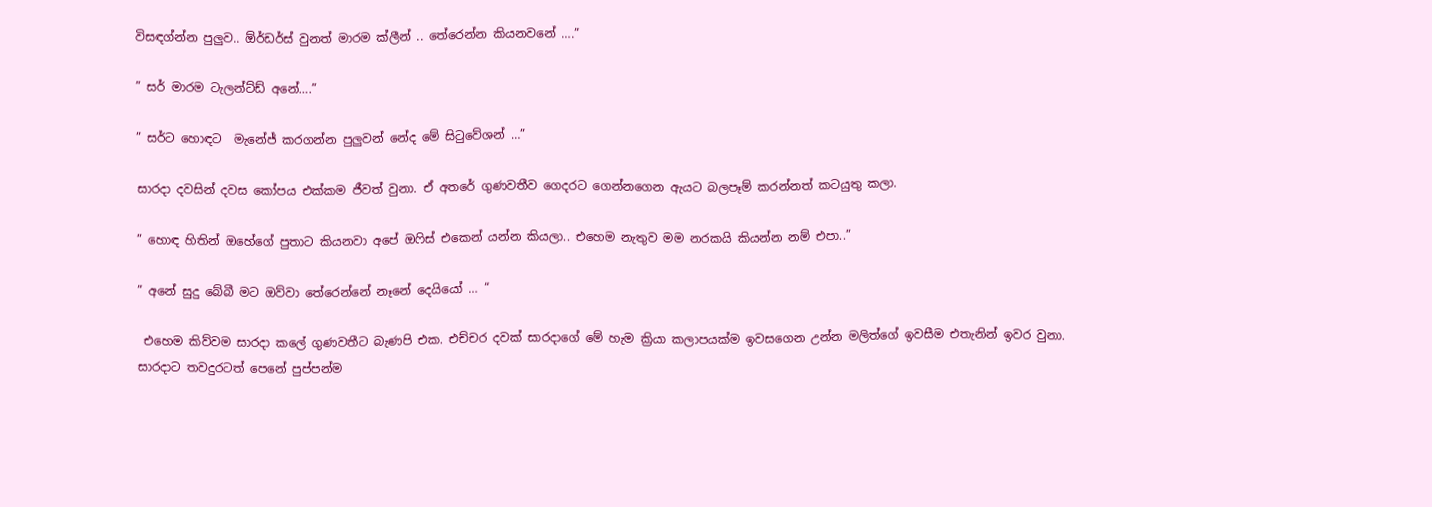විසඳග්න්න පුලුව.. ඕර්ඩර්ස් වුනත් මාරම ක්ලීන් .. තේරෙන්න කියනවනේ ….”

” සර් මාරම ටැලන්ට්ඩ් අනේ….”

” සර්ට හොඳට  මැනේජ් කරගන්න පුලුවන් නේද මේ සිටුවේශන් …”

සාරදා දවසින් දවස කෝපය එක්කම ජීවත් වුනා. ඒ අතරේ ගුණවතීව ගෙදරට ගෙන්නගෙන ඇයට බලපෑම් කරන්නත් කටයුතු කලා.

” හොඳ හිතින් ඔහේගේ පුතාට කියනවා අපේ ඔෆිස් එකෙන් යන්න කියලා.. එහෙම නැතුව මම නරකයි කියන්න නම් එපා..”

” අනේ සුදු බේබී මට ඔව්වා තේරෙන්නේ නෑනේ දෙයියෝ … “

 එහෙම කිව්වම සාරදා කලේ ගුණවතීට බැණපි එක. එච්චර දවක් සාරදාගේ මේ හැම ක්‍රියා කලාපයක්ම ඉවසගෙන උන්න මලිත්ගේ ඉවසීම එතැනින් ඉවර වුනා. සාරදාට තවදුරටත් පෙනේ පුප්පන්ම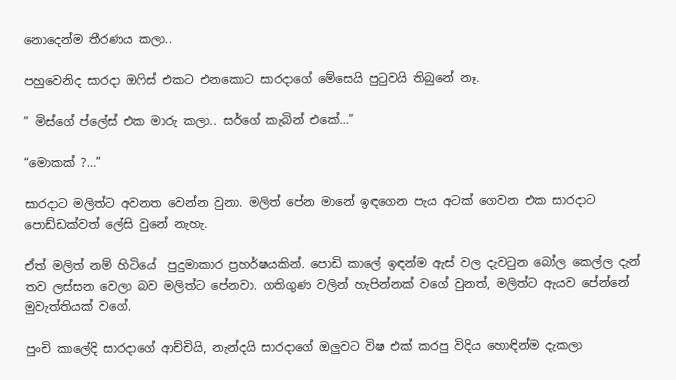නොදෙන්ම තීරණය කලා..

පහුවෙනිද සාරදා ඔෆිස් එකට එනකොට සාරදාගේ මේසෙයි පුටුවයි තිබුනේ නෑ.

” මිස්ගේ ප්ලේස් එක මාරු කලා.. සර්ගේ කැබින් එකේ…”

“මොකක් ?…”

සාරදාට මලිත්ට අවනත වෙන්න වුනා. මලිත් පේන මානේ ඉඳගෙන පැය අටක් ගෙවන එක සාරදාට පොඩ්ඩක්වත් ලේසි වුනේ නැහැ.

ඒත් මලිත් නම් හිටියේ  පුදුමාකාර ප්‍රහර්ෂයකින්. පොඩි කාලේ ඉඳන්ම ඇස් වල දැවටුන බෝල කෙල්ල දැන් තව ලස්සන වෙලා බව මලිත්ට පේනවා. ගතිගුණ වලින් හැපින්නක් වගේ වුනත්, මලිත්ට ඇයව පේන්නේ මුවැත්තියක් වගේ.

පුංචි කාලේදි සාරදාගේ ආච්චියි, නැන්දයි සාරදාගේ ඔලුවට විෂ එක් කරපු විදිය හොඳින්ම දැකලා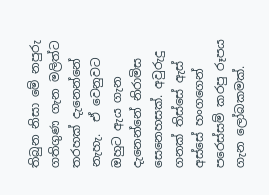තිබුන නිසා මේ නපුරු ගතිගුණ ගැන මලිත්ට තරහක් දැනෙන්නේ නැහැ.  ඒ වෙනුවට ඔහුට ඇය ගැන දැනෙන්නේ නිරාමිස සෙනෙහසක්. අවුරුදු ගනක් තිස්සේ ඇස් අස්සේ හංගගෙන් පරෙස්සම් කරපු රූපය ගැන ලෝබකමක්.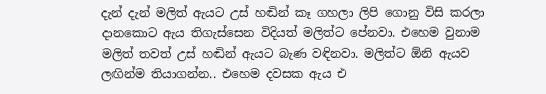දැන් දැන් මලිත් ඇයට උස් හඬින් කෑ ගහලා ලිපි ගොනු විසි කරලා දානකොට ඇය තිගැස්සෙන විදියත් මලිත්ට පේනවා. එහෙම වුනාම මලිත් තවත් උස් හඬින් ඇයට බැණ වඳිනවා. මලිත්ට ඕනි ඇයව ලඟින්ම තියාගන්න.. එහෙම දවසක ඇය එ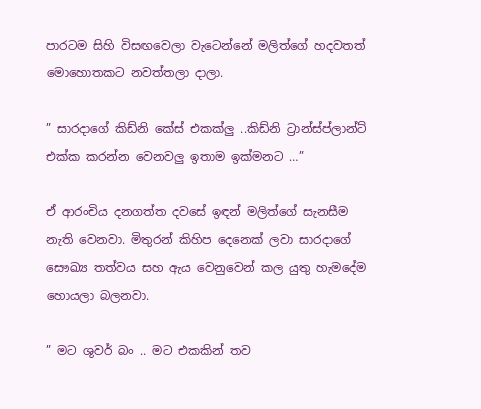පාරටම සිහි විසඟවෙලා වැටෙන්නේ මලිත්ගේ හදවතත් මොහොතකට නවත්තලා දාලා.

” සාරදාගේ කිඩ්නි කේස් එකක්ලු ..කිඩ්නි ට්‍රාන්ස්ප්ලාන්ට් එක්ක කරන්න වෙනවලු ඉතාම ඉක්මනට …”

ඒ ආරංචිය දනගත්ත දවසේ ඉඳන් මලිත්ගේ සැනසීම නැති වෙනවා. මිතුරන් කිහිප දෙනෙක් ලවා සාරදාගේ සෞඛ්‍ය තත්වය සහ ඇය වෙනුවෙන් කල යුතු හැමදේම හොයලා බලනවා.

” මට ශුවර් බං .. මට එකකින් තව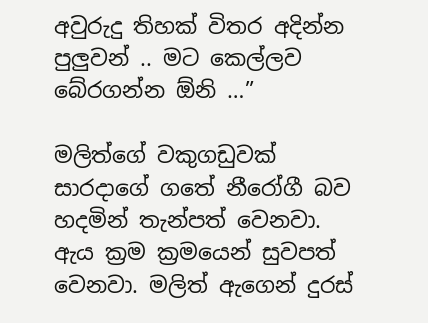අවුරුදු තිහක් විතර අදින්න පුලුවන් .. මට කෙල්ලව බේරගන්න ඕනි …”

මලිත්ගේ වකුගඩුවක් සාරදාගේ ගතේ නීරෝගී බව හදමින් තැන්පත් වෙනවා. ඇය ක්‍රම ක්‍රමයෙන් සුවපත් වෙනවා. මලිත් ඇගෙන් දුරස්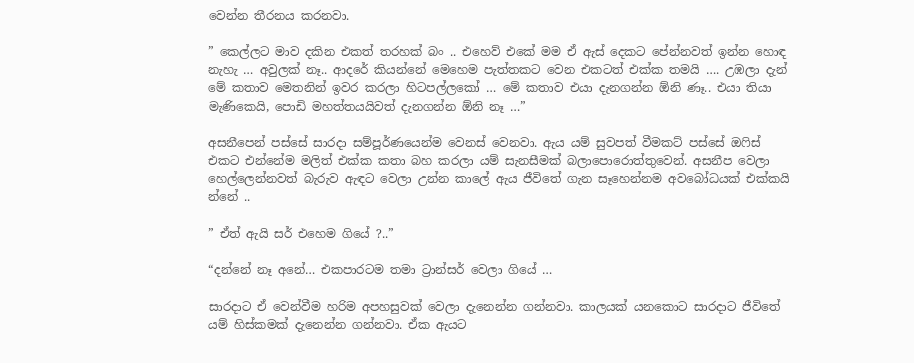වෙන්න තීරනය කරනවා.

” කෙල්ලට මාව දකින එකත් තරහක් බං .. එහෙව් එකේ මම ඒ ඇස් දෙකට පේන්නවත් ඉන්න හොඳ නැහැ … අවුලක් නෑ.. ආදරේ කියන්නේ මෙහෙම පැත්තකට වෙන එකටත් එක්ක තමයි …. උඹලා දැන් මේ කතාව මෙතනින් ඉවර කරලා හිටපල්ලකෝ … මේ කතාව එයා දැනගන්න ඕනි ණෑ.. එයා තියා මැණිකෙයි, පොඩි මහත්තයයිවත් දැනගන්න ඕනි නෑ …”

අසනීපෙන් පස්සේ සාරදා සම්පූර්ණයෙන්ම වෙනස් වෙනවා. ඇය යම් සුවපත් වීමකට් පස්සේ ඔෆිස් එකට එන්නේම මලිත් එක්ක කතා බහ කරලා යම් සැනසීමක් බලාපොරොත්තුවෙන්. අසනීප වෙලා හෙල්ලෙන්නවත් බැරුව ඇඳට වෙලා උන්න කාලේ ඇය ජීවිතේ ගැන සෑහෙන්නම අවබෝධයක් එක්කයි න්නේ ..

” ඒත් ඇයි සර් එහෙම ගියේ ?..”

“දන්නේ නෑ අනේ… එකපාරටම තමා ට්‍රාන්සර් වෙලා ගියේ …

සාරදාට ඒ වෙන්වීම හරිම අපහසුවක් වෙලා දැනෙන්න ගන්නවා. කාලයක් යනකොට සාරදාට ජීවිතේ යම් හිස්කමක් දැනෙන්න ගන්නවා. ඒක ඇයට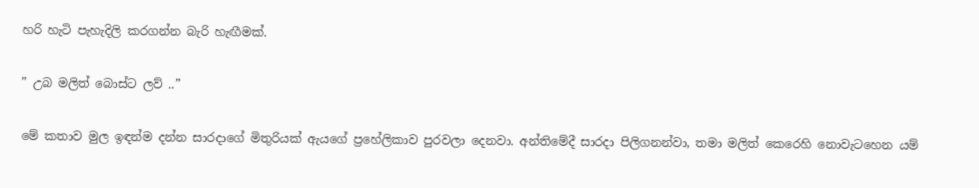හරි හැටි පැහැදිලි කරගන්න බැරි හැඟීමක්.

” උබ මලිත් බොස්ට ලව් ..”

මේ කතාව මුල ඉඳන්ම දන්න සාරදාගේ මිතුරියක් ඇයගේ ප්‍රහේලිකාව පුරවලා දෙනවා. අන්තිමේදී සාරදා පිලිගනන්වා, තමා මලිත් කෙරෙහි නොවැටහෙන යම්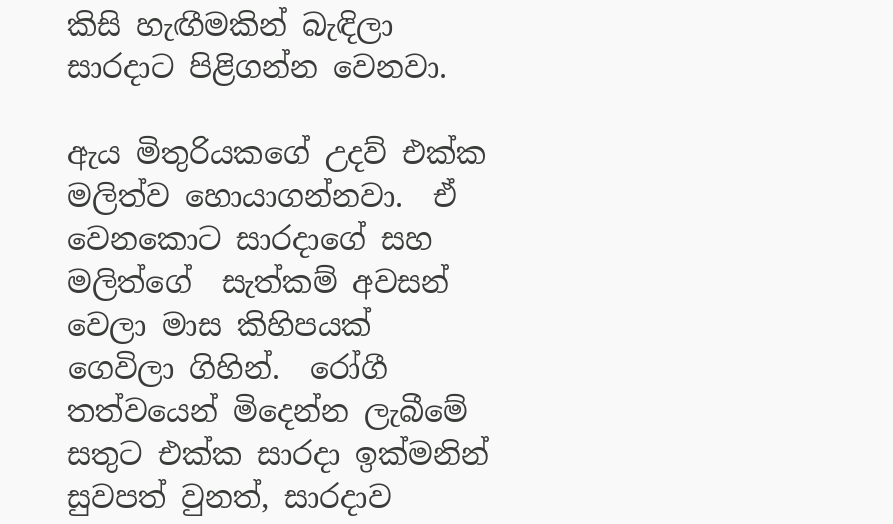කිසි හැඟීමකින් බැඳිලා සාරදාට පිළිගන්න වෙනවා.

ඇය මිතුරියකගේ උදව් එක්ක මලිත්ව හොයාගන්නවා.  ඒ වෙනකොට සාරදාගේ සහ මලිත්ගේ  සැත්කම් අවසන් වෙලා මාස කිහිපයක් ගෙවිලා ගිහින්.  රෝගී තත්වයෙන් මිදෙන්න ලැබීමේ සතුට එක්ක සාරදා ඉක්මනින් සුවපත් වුනත්, සාරදාව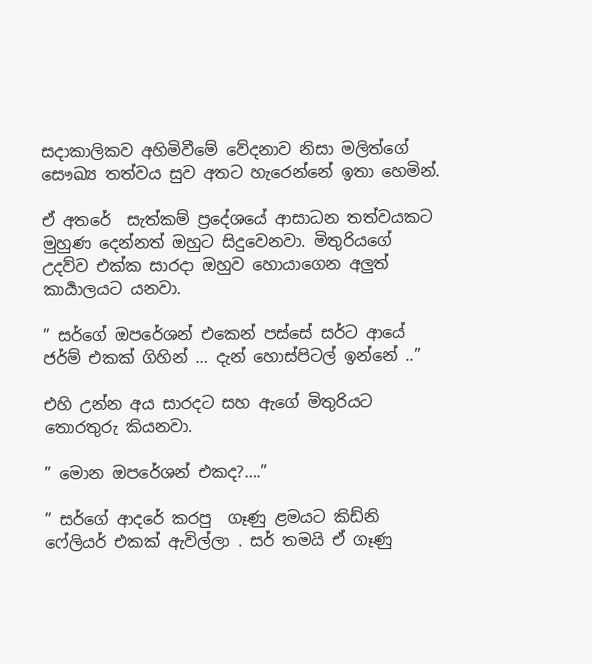සදාකාලිකව අහිමිවීමේ වේදනාව නිසා මලිත්ගේ සෞඛ්‍ය තත්වය සුව අතට හැරෙන්නේ ඉතා හෙමින්.

ඒ අතරේ  සැත්කම් ප්‍රදේශයේ ආසාධන තත්වයකට මුහුණ දෙන්නත් ඔහුට සිදුවෙනවා. මිතුරියගේ උදව්ව එක්ක සාරදා ඔහුව හොයාගෙන අලුත් කාර්‍යාලයට යනවා.

” සර්ගේ ඔපරේශන් එකෙන් පස්සේ සර්ට ආයේ ජර්ම් එකක් ගිහින් … දැන් හොස්පිටල් ඉන්නේ ..”

එහි උන්න අය සාරදට සහ ඇගේ මිතුරියට  තොරතුරු කියනවා.

” මොන ඔපරේශන් එකද?….”

” සර්ගේ ආදරේ කරපු  ගෑණු ළමයට කිඩ්නි ෆේලියර් එකක් ඇවිල්ලා . සර් තමයි ඒ ගෑණු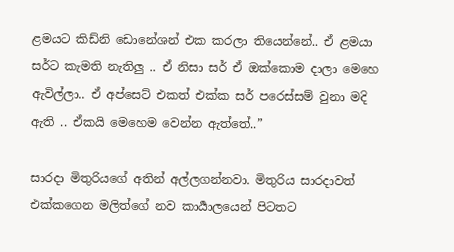ළමයට කිඩ්නි ඩොනේශන් එක කරලා තියෙන්නේ.. ඒ ළමයා සර්ට කැමති නැතිලු .. ඒ නිසා සර් ඒ ඔක්කොම දාලා මෙහෙ ඇවිල්ලා.. ඒ අප්සෙට් එකත් එක්ක සර් පරෙස්සම් වුනා මදි ඇති .. ඒකයි මෙහෙම වෙන්න ඇත්තේ..”

සාරදා මිතුරියගේ අතින් අල්ලගන්නවා. මිතුරිය සාරදාවත් එක්කගෙන මලිත්ගේ නව කාර්‍යාලයෙන් පිටතට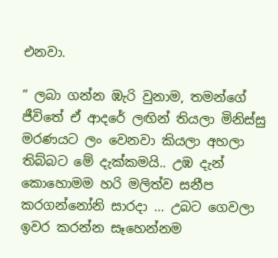එනවා.

” ලබා ගන්න ඹැරි වුනාම, තමන්ගේ ජීවිතේ ඒ ආදරේ ලඟින් තියලා මිනිස්සු මරණයට ලං වෙනවා කියලා අහලා තිබ්බට මේ දැක්කමයි.. උඹ දැන් කොහොමම හරි මලිත්ව සනීප කරගන්නෝනි සාරදා … උබට ගෙවලා ඉවර කරන්න සෑහෙන්නම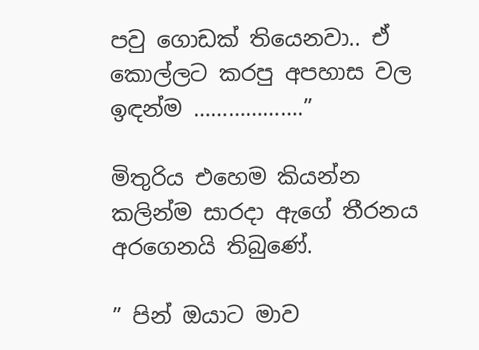පවු ගොඩක් තියෙනවා.. ඒ කොල්ලට කරපු අපහාස වල ඉඳන්ම ……………….”

මිතුරිය එහෙම කියන්න කලින්ම සාරදා ඇගේ තීරනය අරගෙනයි තිබුණේ.

” පින් ඔයාට මාව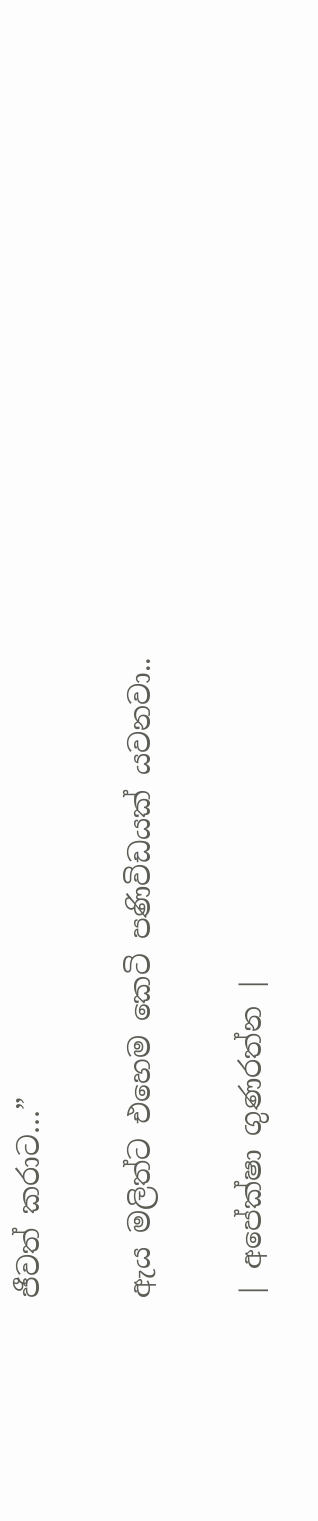ජීවත් කරාට…”

ඇය මලිත්ට එහෙම කෙටි පණිවිඩයක් යවනවා..

| අපේක්ෂා ගුණරත්න |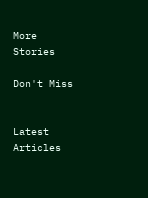More Stories

Don't Miss


Latest Articles